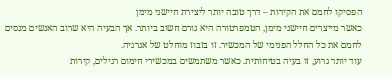הפסיקו לחמם את הקירות – דרך טובה יותר ליצירת חיישני מימן
כאשר מייצרים חיישני מימן, הטמפרטורה היא גורם חשוב ביותר. אך הבעיה היא שרוב האנשים מנסים לחמם את כל החלל הפנימי של המכשיר. זו בזבוז מוחלט של אנרגיה.
עוד יותר גרוע, זו בעיה בטיחותית. כאשר משתמשים במכשירי חימום רגילים, קירות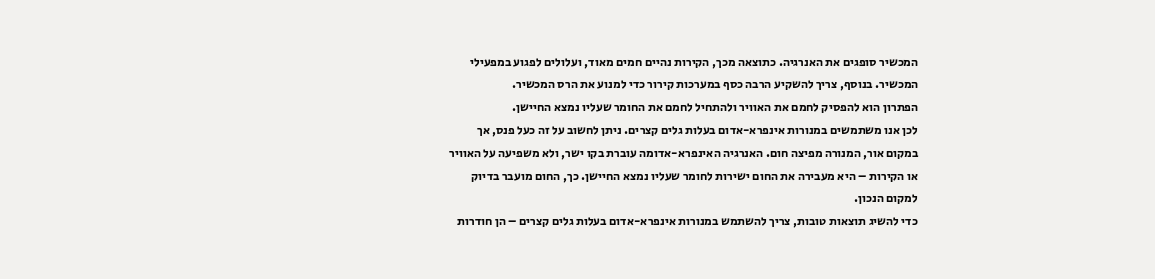המכשיר סופגים את האנרגיה. כתוצאה מכך, הקירות נהיים חמים מאוד, ועלולים לפגוע במפעילי המכשיר. בנוסף, צריך להשקיע הרבה כסף במערכות קירור כדי למנוע את הרס המכשיר.
הפתרון הוא להפסיק לחמם את האוויר ולהתחיל לחמם את החומר שעליו נמצא החיישן.
לכן אנו משתמשים במנורות אינפרא-אדום בעלות גלים קצרים. ניתן לחשוב על זה כעל פנס, אך במקום אור, המנורה מפיצה חום. האנרגיה האינפרא-אדומה עוברת בקו ישר, ולא משפיעה על האוויר או הקירות – היא מעבירה את החום ישירות לחומר שעליו נמצא החיישן. כך, החום מועבר בדיוק למקום הנכון.
כדי להשיג תוצאות טובות, צריך להשתמש במנורות אינפרא-אדום בעלות גלים קצרים – הן חודרות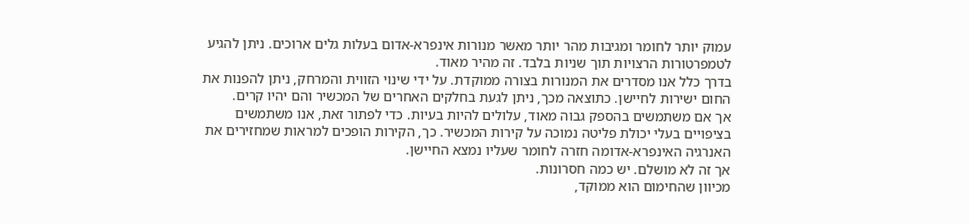עמוק יותר לחומר ומגיבות מהר יותר מאשר מנורות אינפרא-אדום בעלות גלים ארוכים. ניתן להגיע לטמפרטורות הרצויות תוך שניות בלבד. זה מהיר מאוד.
בדרך כלל אנו מסדרים את המנורות בצורה ממוקדת. על ידי שינוי הזווית והמרחק, ניתן להפנות את החום ישירות לחיישן. כתוצאה מכך, ניתן לגעת בחלקים האחרים של המכשיר והם יהיו קרים.
אך אם משתמשים בהספק גבוה מאוד, עלולים להיות בעיות. כדי לפתור זאת, אנו משתמשים בציפויים בעלי יכולת פליטה נמוכה על קירות המכשיר. כך, הקירות הופכים למראות שמחזירים את האנרגיה האינפרא-אדומה חזרה לחומר שעליו נמצא החיישן.
אך זה לא מושלם. יש כמה חסרונות.
מכיוון שהחימום הוא ממוקד,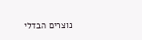נוצרים הבדלי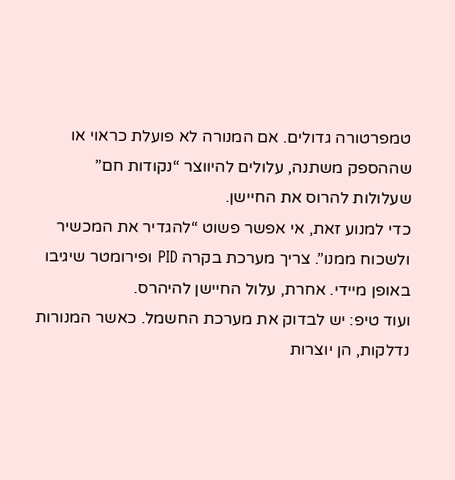טמפרטורה גדולים. אם המנורה לא פועלת כראוי או שההספק משתנה, עלולים להיווצר “נקודות חם” שעלולות להרוס את החיישן.
כדי למנוע זאת, אי אפשר פשוט “להגדיר את המכשיר ולשכוח ממנו”. צריך מערכת בקרה PID ופירומטר שיגיבו באופן מיידי. אחרת, עלול החיישן להיהרס.
ועוד טיפ: יש לבדוק את מערכת החשמל. כאשר המנורות נדלקות, הן יוצרות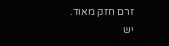זרם חזק מאוד. יש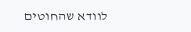לוודא שהחוטים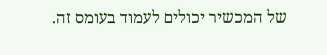של המכשיר יכולים לעמוד בעומס זה.